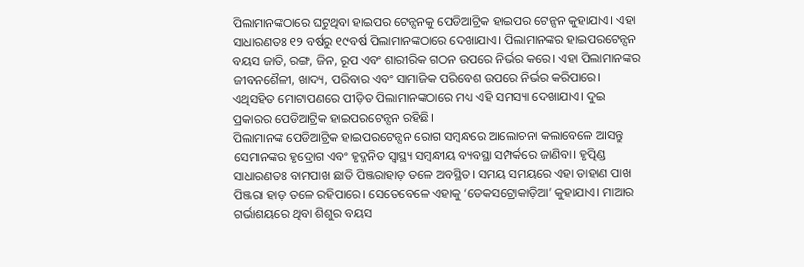ପିଲାମାନଙ୍କଠାରେ ଘଟୁଥିବା ହାଇପର ଟେନ୍ସନକୁ ପେଡିଆଟ୍ରିକ ହାଇପର ଟେନ୍ସନ କୁହାଯାଏ। ଏହା ସାଧାରଣତଃ ୧୨ ବର୍ଷରୁ ୧୯ବର୍ଷ ପିଲାମାନଙ୍କଠାରେ ଦେଖାଯାଏ। ପିଲାମାନଙ୍କର ହାଇପରଟେନ୍ସନ ବୟସ ଜାତି, ରଙ୍ଗ, ଜିନ, ରୂପ ଏବଂ ଶାରୀରିକ ଗଠନ ଉପରେ ନିର୍ଭର କରେ। ଏହା ପିଲାମାନଙ୍କର ଜୀବନଶୈଳୀ, ଖାଦ୍ୟ, ପରିବାର ଏବଂ ସାମାଜିକ ପରିବେଶ ଉପରେ ନିର୍ଭର କରିପାରେ। ଏଥିସହିତ ମୋଟାପଣରେ ପୀଡ଼ିତ ପିଲାମାନଙ୍କଠାରେ ମଧ୍ୟ ଏହି ସମସ୍ୟା ଦେଖାଯାଏ। ଦୁଇ ପ୍ରକାରର ପେଡିଆଟ୍ରିକ ହାଇପରଟେନ୍ସନ ରହିଛି।
ପିଲାମାନଙ୍କ ପେଡିଆଟ୍ରିକ ହାଇପରଟେନ୍ସନ ରୋଗ ସମ୍ବନ୍ଧରେ ଆଲୋଚନା କଲାବେଳେ ଆସନ୍ତୁ ସେମାନଙ୍କର ହୃଦ୍ରୋଗ ଏବଂ ହୃଦ୍ଜନିତ ସ୍ବାସ୍ଥ୍ୟ ସମ୍ବନ୍ଧୀୟ ବ୍ୟବସ୍ଥା ସମ୍ପର୍କରେ ଜାଣିବା। ହୃତ୍ପିଣ୍ଡ ସାଧାରଣତଃ ବାମପାଖ ଛାତି ପିଞ୍ଜରାହାଡ଼ ତଳେ ଅବସ୍ଥିତ। ସମୟ ସମୟରେ ଏହା ଡାହାଣ ପାଖ ପିଞ୍ଜରା ହାଡ଼ ତଳେ ରହିପାରେ। ସେତେବେଳେ ଏହାକୁ ‘ଡେକସଟ୍ରୋକାଡ଼ିଆ’ କୁହାଯାଏ। ମାଆର ଗର୍ଭାଶୟରେ ଥିବା ଶିଶୁର ବୟସ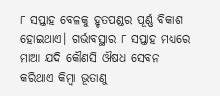୮ ସପ୍ତାହ ବେଳକୁ ହୃତପଣ୍ଡର ପୂର୍ଣ୍ଣ ବିକାଶ ହୋଇଥାଏ। ଗର୍ଭାବସ୍ଥାର ୮ ସପ୍ତାହ ମଧ୍ୟରେ ମାଆ ଯଦି କୌଣସି ଔଷଧ ସେବନ କରିଥାଏ କିମ୍ବା ଭୂତାଣୁ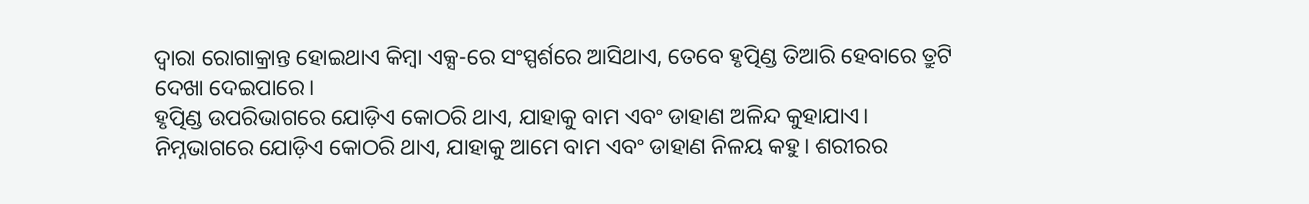ଦ୍ୱାରା ରୋଗାକ୍ରାନ୍ତ ହୋଇଥାଏ କିମ୍ବା ଏକ୍ସ-ରେ ସଂସ୍ପର୍ଶରେ ଆସିଥାଏ, ତେବେ ହୃତ୍ପିଣ୍ଡ ତିଆରି ହେବାରେ ତ୍ରୁଟି ଦେଖା ଦେଇପାରେ।
ହୃତ୍ପିଣ୍ଡ ଉପରିଭାଗରେ ଯୋଡ଼ିଏ କୋଠରି ଥାଏ, ଯାହାକୁ ବାମ ଏବଂ ଡାହାଣ ଅଳିନ୍ଦ କୁହାଯାଏ। ନିମ୍ନଭାଗରେ ଯୋଡ଼ିଏ କୋଠରି ଥାଏ, ଯାହାକୁ ଆମେ ବାମ ଏବଂ ଡାହାଣ ନିଳୟ କହୁ। ଶରୀରର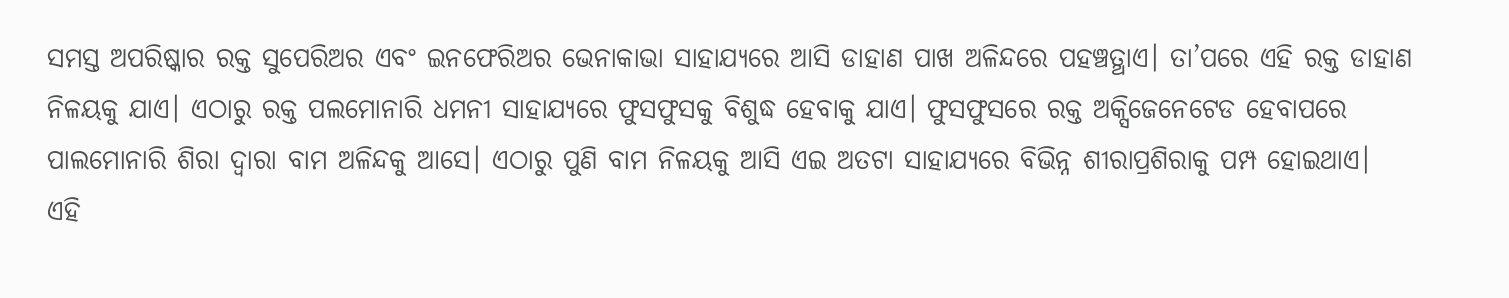ସମସ୍ତ ଅପରିଷ୍କାର ରକ୍ତ ସୁପେରିଅର ଏବଂ ଇନଫେରିଅର ଭେନାକାଭା ସାହାଯ୍ୟରେ ଆସି ଡାହାଣ ପାଖ ଅଳିନ୍ଦରେ ପହଞ୍ଚତ୍ଥାଏ। ତା’ପରେ ଏହି ରକ୍ତ ଡାହାଣ ନିଳୟକୁ ଯାଏ। ଏଠାରୁ ରକ୍ତ ପଲମୋନାରି ଧମନୀ ସାହାଯ୍ୟରେ ଫୁସଫୁସକୁ ବିଶୁଦ୍ଧ ହେବାକୁ ଯାଏ। ଫୁସଫୁସରେ ରକ୍ତ ଅକ୍ସିଜେନେଟେଡ ହେବାପରେ ପାଲମୋନାରି ଶିରା ଦ୍ୱାରା ବାମ ଅଳିନ୍ଦକୁ ଆସେ। ଏଠାରୁ ପୁଣି ବାମ ନିଳୟକୁ ଆସି ଏଇ ଅତଟା ସାହାଯ୍ୟରେ ବିଭିନ୍ନ ଶୀରାପ୍ରଶିରାକୁ ପମ୍ପ ହୋଇଥାଏ।
ଏହି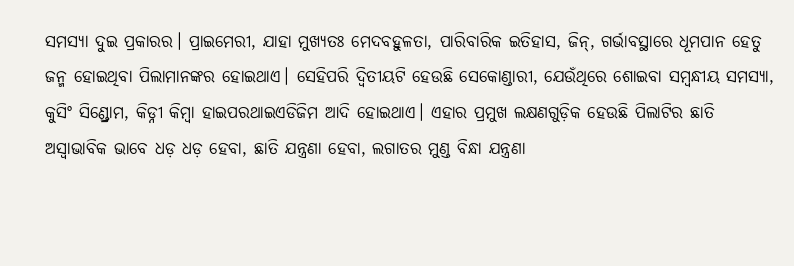ସମସ୍ୟା ଦୁଇ ପ୍ରକାରର। ପ୍ରାଇମେରୀ, ଯାହା ମୁଖ୍ୟତଃ ମେଦବହୁଳତା, ପାରିବାରିକ ଇତିହାସ, ଜିନ୍, ଗର୍ଭାବସ୍ଥାରେ ଧୂମପାନ ହେତୁ ଜନ୍ମ ହୋଇଥିବା ପିଲାମାନଙ୍କର ହୋଇଥାଏ। ସେହିପରି ଦ୍ୱିତୀୟଟି ହେଉଛି ସେକୋଣ୍ଡାରୀ, ଯେଉଁଥିରେ ଶୋଇବା ସମ୍ବନ୍ଧୀୟ ସମସ୍ୟା, କୁସିଂ ସିଣ୍ଡ୍ରୋମ, କିଡ୍ନୀ କିମ୍ବା ହାଇପରଥାଇଏଡିଜିମ ଆଦି ହୋଇଥାଏ। ଏହାର ପ୍ରମୁଖ ଲକ୍ଷଣଗୁଡ଼ିକ ହେଉଛି ପିଲାଟିର ଛାତି ଅସ୍ବାଭାବିକ ଭାବେ ଧଡ଼ ଧଡ଼ ହେବା, ଛାତି ଯନ୍ତ୍ରଣା ହେବା, ଲଗାତର ମୁଣ୍ଡ ବିନ୍ଧା ଯନ୍ତ୍ରଣା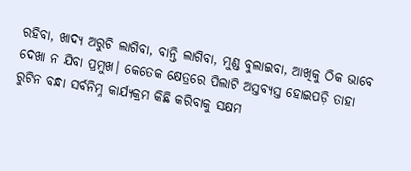ରହିବା, ଖାଦ୍ୟ ଅରୁଚି ଲାଗିବା, ବାନ୍ତି ଲାଗିବା, ମୁଣ୍ଡ ବୁଲାଇବା, ଆଖିକୁ ଠିକ ଭାବେ ଦେଖା ନ ଯିବା ପ୍ରମୁଖ। କେତେକ କ୍ଷେତ୍ରରେ ପିଲାଟି ଅସ୍ତବ୍ୟସ୍ତ ହୋଇପଡ଼ି ତାହା ରୁଟିନ ବନ୍ଧା ସର୍ବନିମ୍ନ କାର୍ଯ୍ୟକ୍ରମ କିଛି କରିବାକୁ ସକ୍ଷମ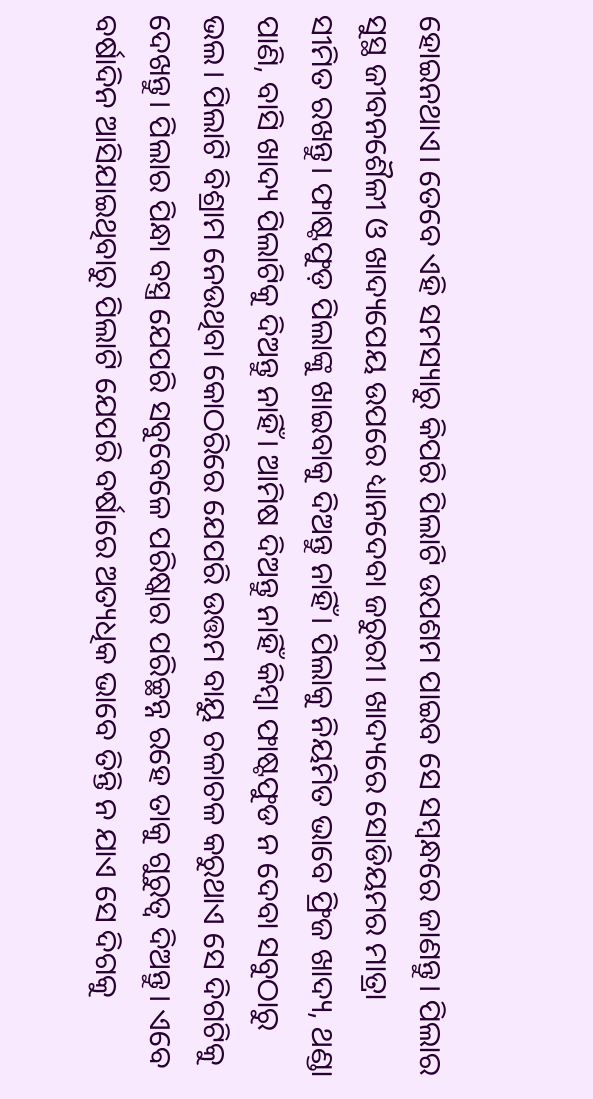ହୋଇନଥାଏ। ତେବେ ଏହି ସମସ୍ୟାରୁ କିପରି ପିଲାଟି ଉପଶମ ପାଇବ ସେ ସମ୍ବନ୍ଧରେ ଜାଣନ୍ତୁ। ପିଲାର ସୁସ୍ଥ ଜୀବନଶୈଳୀ ଓ ଖାଦ୍ୟପେୟ ଉପରେ ଧ୍ୟାନଦେବା ଜରୁରୀ। ଖାଦ୍ୟରେ ସୋଡିୟମର ମାତ୍ରା ସୀମିତ ରଖନ୍ତୁ। ଫାଷ୍ଟଫୁଡ଼ ପିଲାଙ୍କୁ ଖାଇବାକୁ ଦିଅନ୍ତୁ ନାହିଁ। ପିଲାକୁ ନିୟମିତ ଭାବେ ଫ୍ରିଜ ଖାଦ୍ୟ, ଥଣ୍ଡା ପାଣି, ବାସି ଖାଦ୍ୟ ପିଲାଟିକୁ ଦିଅନ୍ତୁ ନାହିଁ। ଆମିଷ ଦିଅନ୍ତୁ ନାହିଁ କିମ୍ବା ଫାଷ୍ଟଫୁଡ ନ ଦେବା ସବୁଠାରୁ ଭଲ। ପିଲାଟି ବିଶ୍ରାମ ନେଉଥିବା କୋଠରିରେ ଯେପରି ଉତ୍ତମ ବାୟୁ ଚଳାଚଳ କରୁଥାଏ ସେ ଦିଗଟିକୁ ଦେଖନ୍ତୁ। ପିଲାର ପିନ୍ଧା ବସ୍ତ୍ର ଯେପରି ସବୁବେଳେ ପରିଷ୍କାର ପରିଚ୍ଛନ୍ନ ରହେ ତାକୁ ଗୁରୁତ୍ୱ ଦିଅନ୍ତୁ। ଏବେ ବର୍ଷାଦିନ ଆସିଯାଇଥିବାରୁ ପିଲାଟି ଯେପରି ବର୍ଷାରେ ଅତ୍ୟଧିକ ଭାବେ ତିନ୍ତି ନ ଯାଏ ସେ ଦିଗକୁ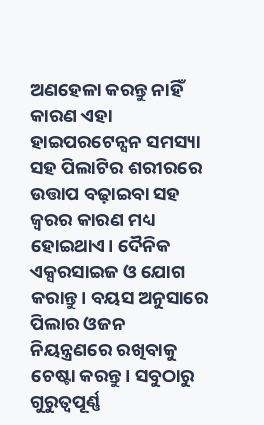ଅଣହେଳା କରନ୍ତୁ ନାହିଁ କାରଣ ଏହା ହାଇପରଟେନ୍ସନ ସମସ୍ୟା ସହ ପିଲାଟିର ଶରୀରରେ ଉତ୍ତାପ ବଢ଼ାଇବା ସହ ଜ୍ୱରର କାରଣ ମଧ୍ୟ ହୋଇଥାଏ। ଦୈନିକ ଏକ୍ସରସାଇଜ ଓ ଯୋଗ କରାନ୍ତୁ। ବୟସ ଅନୁସାରେ ପିଲାର ଓଜନ ନିୟନ୍ତ୍ରଣରେ ରଖିବାକୁ ଚେଷ୍ଟା କରନ୍ତୁ। ସବୁଠାରୁ ଗୁରୁତ୍ୱପୂର୍ଣ୍ଣ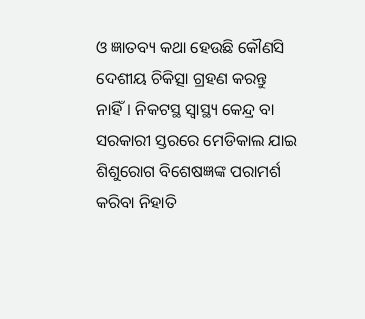ଓ ଜ୍ଞାତବ୍ୟ କଥା ହେଉଛି କୌଣସି ଦେଶୀୟ ଚିକିତ୍ସା ଗ୍ରହଣ କରନ୍ତୁ ନାହିଁ। ନିକଟସ୍ଥ ସ୍ବାସ୍ଥ୍ୟ କେନ୍ଦ୍ର ବା ସରକାରୀ ସ୍ତରରେ ମେଡିକାଲ ଯାଇ ଶିଶୁରୋଗ ବିଶେଷଜ୍ଞଙ୍କ ପରାମର୍ଶ କରିବା ନିହାତି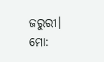ଜରୁରୀ।
ମୋ: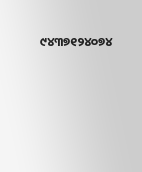୯୪୩୭୧୨୪୦୭୪